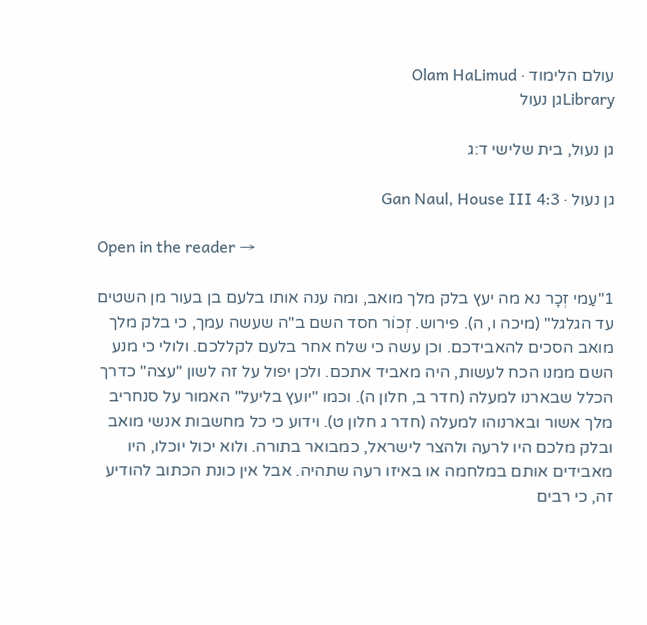עולם הלימוד · Olam HaLimud
Libraryגן נעול

גן נעול, בית שלישי ד:ג

גן נעול · Gan Naul, House III 4:3

Open in the reader →

1"עַמי זְכָר נא מה יעץ בלק מלך מואב, ומה ענה אותו בלעם בן בעור מן השטים עד הגלגל" (מיכה ו, ה). פירוש. זְכוֹר חסד השם ב"ה שעשה עמך, כי בלק מלך מואב הסכים להאבידכם. וכן עשה כי שלח אחר בלעם לקללכם. ולולי כי מנע השם ממנו הכח לעשות, היה מאביד אתכם. ולכן יפול על זה לשון "עצה" כדרך הכלל שבארנו למעלה (חדר ב, חלון ה). וכמו "יועץ בליעל" האמור על סנחריב מלך אשור ובארנוהו למעלה (חדר ג חלון ט). וידוע כי כל מחשבות אנשי מואב ובלק מלכם היו לרעה ולהצר לישראל, כמבואר בתורה. ולוא יכול יוכלו, היו מאבידים אותם במלחמה או באיזו רעה שתהיה. אבל אין כונת הכתוב להודיע זה, כי רבים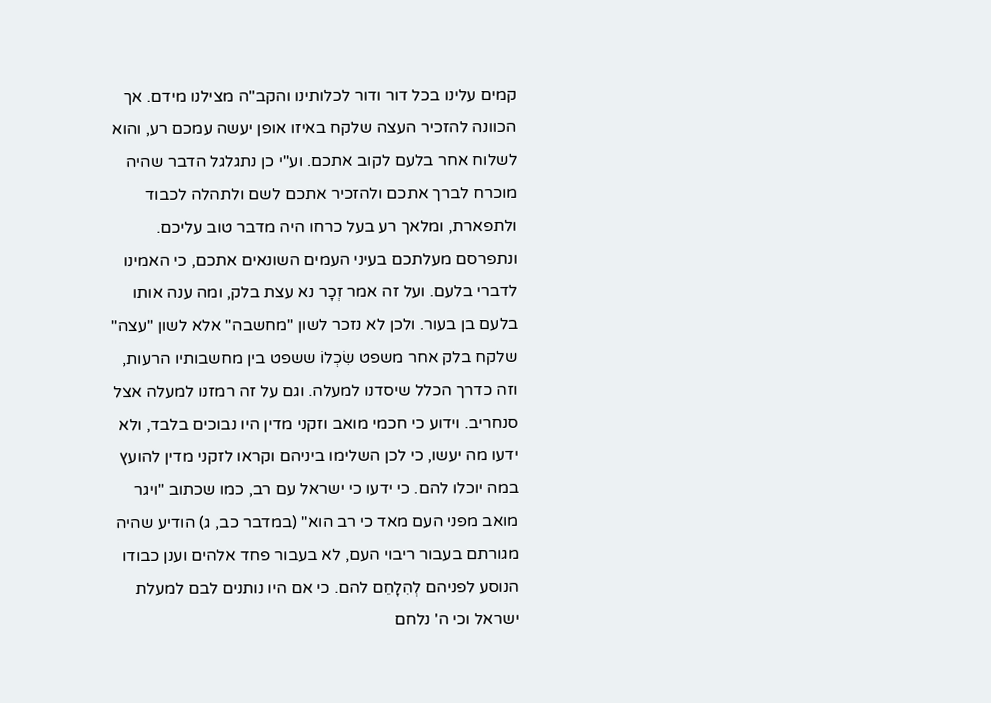קמים עלינו בכל דור ודור לכלותינו והקב"ה מצילנו מידם. אך הכוונה להזכיר העצה שלקח באיזו אופן יעשה עמכם רע, והוא לשלוח אחר בלעם לקוב אתכם. וע"י כן נתגלגל הדבר שהיה מוכרח לברך אתכם ולהזכיר אתכם לשם ולתהלה לכבוד ולתפארת, ומלאך רע בעל כרחו היה מדבר טוב עליכם. ונתפרסם מעלתכם בעיני העמים השונאים אתכם, כי האמינו לדברי בלעם. ועל זה אמר זְכָר נא עצת בלק, ומה ענה אותו בלעם בן בעור. ולכן לא נזכר לשון "מחשבה" אלא לשון "עצה" שלקח בלק אחר משפט שִׂכְלוֹ ששפט בין מחשבותיו הרעות, וזה כדרך הכלל שיסדנו למעלה. וגם על זה רמזנו למעלה אצל סנחריב. וידוע כי חכמי מואב וזקני מדין היו נבוכים בלבד, ולא ידעו מה יעשו, כי לכן השלימו ביניהם וקראו לזקני מדין להועץ במה יוכלו להם. כי ידעו כי ישראל עם רב, כמו שכתוב "ויגר מואב מפני העם מאד כי רב הוא" (במדבר כב, ג) הודיע שהיה מגורתם בעבור ריבוי העם, לא בעבור פחד אלהים וענן כבודו הנוסע לפניהם לְהִלָחֵם להם. כי אם היו נותנים לבם למעלת ישראל וכי ה' נלחם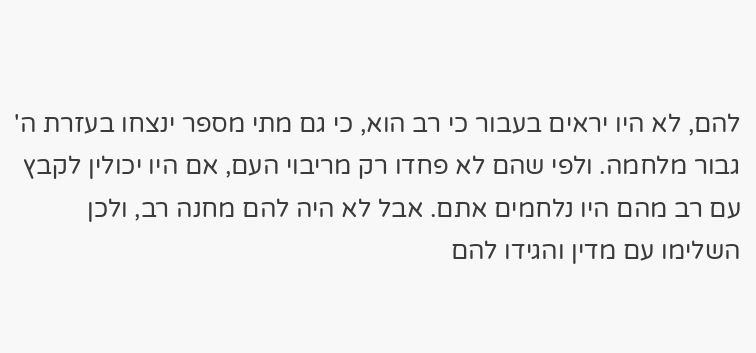להם, לא היו יראים בעבור כי רב הוא, כי גם מתי מספר ינצחו בעזרת ה' גבור מלחמה. ולפי שהם לא פחדו רק מריבוי העם, אם היו יכולין לקבץ עם רב מהם היו נלחמים אתם. אבל לא היה להם מחנה רב, ולכן השלימו עם מדין והגידו להם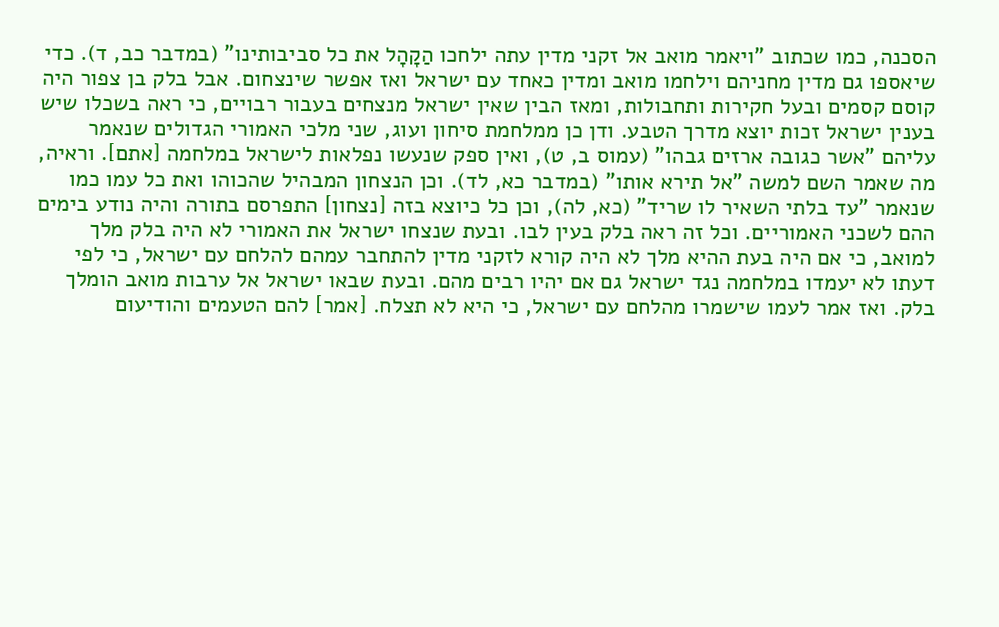הסכנה, כמו שכתוב "ויאמר מואב אל זקני מדין עתה ילחכו הַקָהָל את כל סביבותינו" (במדבר כב, ד). כדי שיאספו גם מדין מחניהם וילחמו מואב ומדין כאחד עם ישראל ואז אפשר שינצחום. אבל בלק בן צפור היה קוסם קסמים ובעל חקירות ותחבולות, ומאז הבין שאין ישראל מנצחים בעבור רבויים, כי ראה בשכלו שיש בענין ישראל זכות יוצא מדרך הטבע. ודן כן ממלחמת סיחון ועוג, שני מלכי האמורי הגדולים שנאמר עליהם "אשר כגובה ארזים גבהו" (עמוס ב, ט), ואין ספק שנעשו נפלאות לישראל במלחמה [אתם]. וראיה, מה שאמר השם למשה "אל תירא אותו" (במדבר כא, לד). וכן הנצחון המבהיל שהכוהו ואת כל עמו כמו שנאמר "עד בלתי השאיר לו שריד" (כא, לה), וכן כל כיוצא בזה [נצחון] התפרסם בתורה והיה נודע בימים ההם לשכני האמוריים. וכל זה ראה בלק בעין לבו. ובעת שנצחו ישראל את האמורי לא היה בלק מלך למואב, כי אם היה בעת ההיא מלך לא היה קורא לזקני מדין להתחבר עמהם להלחם עם ישראל, כי לפי דעתו לא יעמדו במלחמה נגד ישראל גם אם יהיו רבים מהם. ובעת שבאו ישראל אל ערבות מואב הומלך בלק. ואז אמר לעמו שישמרו מהלחם עם ישראל, כי היא לא תצלח. [אמר] להם הטעמים והודיעום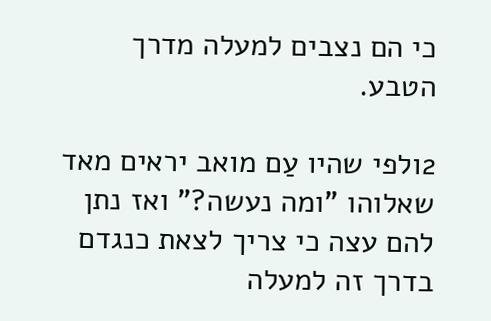כי הם נצבים למעלה מדרך הטבע.

2ולפי שהיו עַם מואב יראים מאד שאלוהו "ומה נעשה?" ואז נתן להם עצה כי צריך לצאת כנגדם בדרך זה למעלה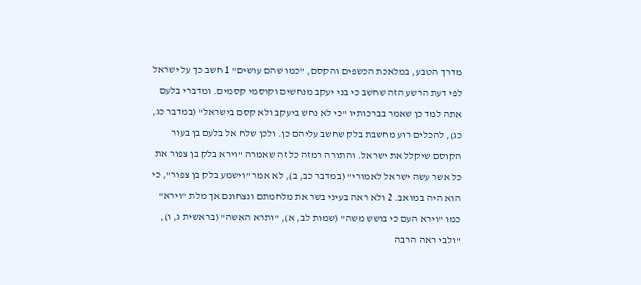מדרך הטבע, במלאכת הכשפים והקסם, "כמו שהם עושים" 1 חשב כך על ישראל לפי דעת הרשע הזה שחשב כי בני יעקב מנחשים וקוסמי קסמים. ומדברי בלעם אתה למד כן שאמר בברכותיו "כי לא נחש ביעקב ולא קסם בישראל" (במדבר כג, כג), להכלים רוע מחשבת בלק שחשב עליהם כן. ולכן שלח אל בלעם בן בעור הקוסם שיקלל את ישראל. והתורה רמזה כל זה שאמרה "וירא בלק בן צפור את כל אשר עשה ישראל לאמורי" (במדבר כב, ב), לא אמר "וישמע בלק בן צפור", כי הוא היה במואב. 2 ולא ראה בעיני בשר את מלחמתם ונצחונם אך מלת "וירא" כמו "וירא העם כי בושש משה" (שמות לב, א), "ותרא האשה" (בראשית ג, ו), "ולבי ראה הרבה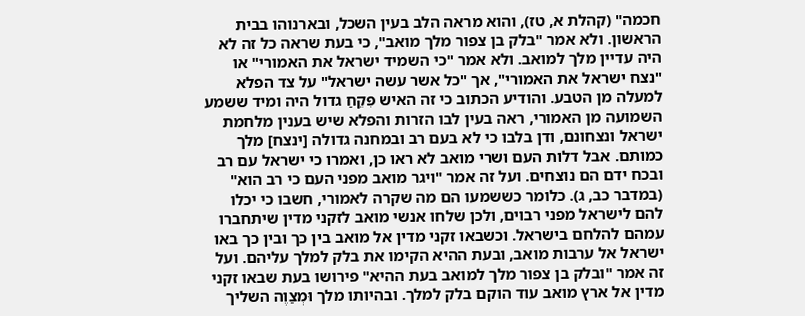חכמה" (קהלת א, טז), והוא מראה הלב בעין השכל, ובארנוהו בבית הראשון. ולא אמר "בלק בן צפור מלך מואב", כי בעת שראה כל זה לא היה עדיין מלך למואב. ולא אמר "כי השמיד ישראל את האמורי" או "נצח ישראל את האמורי", אך "כל אשר עשה ישראל" על צד הפלא למעלה מן הטבע. והודיע הכתוב כי זה האיש פִּקֵחַ גדול היה ומיד ששמע השמועה מן האמורי, ראה בעין לבו הזרות והפלא שיש בענין מלחמת ישראל ונצחונם, ודן בלבו כי לא בעם רב ובמחנה גדולה [ינצח] מלך כמותם. אבל דלות העם ושרי מואב לא ראו כן, ואמרו כי ישראל עם רב ובכח ידם הם נוצחים. ועל זה אמר "ויגר מואב מפני העם כי רב הוא" (במדבר כב, ג). כלומר כששמעו הם מה שקרה לאמורי, חשבו כי יכלו להם לישראל מפני רבוים, ולכן שלחו אנשי מואב לזקני מדין שיתחברו עמהם להלחם בישראל. וכשבאו זקני מדין אל מואב בין כך ובין כך באו ישראל אל ערבות מואב, ובעת ההיא הקימו את בלק למלך עליהם. ועל זה אמר "ובלק בן צפור מלך למואב בעת ההיא" פירושו בעת שבאו זקני מדין אל ארץ מואב עוד הוקם בלק למלך. ובהיותו מלך וּמְצַוֶה השליך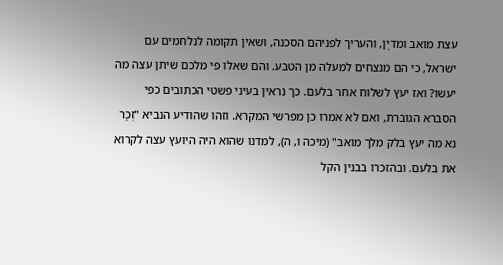עצת מואב ומדיָן, והעריך לפניהם הסכנה, ושאין תקומה לנלחמים עם ישראל, כי הם מנצחים למעלה מן הטבע. והם שאלו פי מלכם שיתן עצה מה יעשו? ואז יעץ לשלוח אחר בלעם. כך נראין בעיני פשטי הכתובים כפי הסברא הגוברת, ואם לא אמרו כן מפרשי המקרא. וזהו שהודיע הנביא "זְכָר נא מה יעץ בלק מלך מואב" (מיכה ו, ה), למדנו שהוא היה היועץ עצה לקרוא את בלעם. ובהזכרו בבנין הקל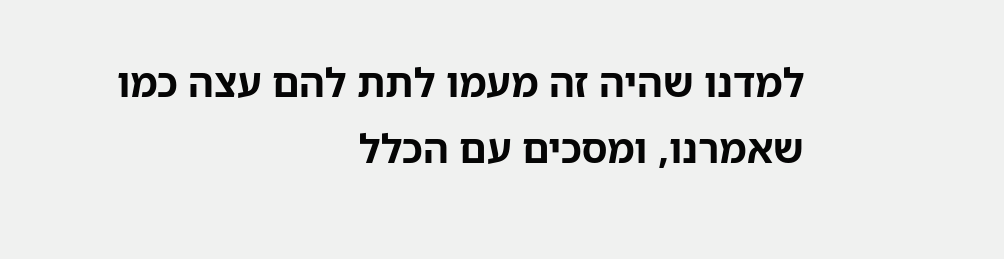למדנו שהיה זה מעמו לתת להם עצה כמו שאמרנו, ומסכים עם הכלל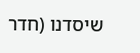שיסדנו (חדר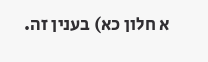א חלון כא) בענין זה.